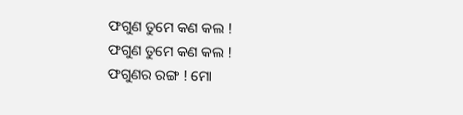ଫଗୁଣ ତୁମେ କଣ କଲ !
ଫଗୁଣ ତୁମେ କଣ କଲ !
ଫଗୁଣର ରଙ୍ଗ ! ମୋ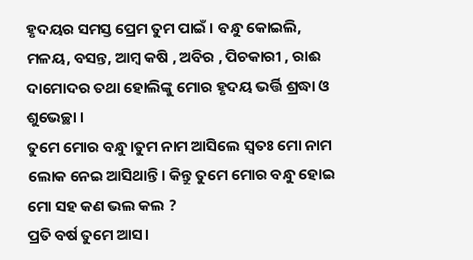ହୃଦୟର ସମସ୍ତ ପ୍ରେମ ତୁମ ପାଇଁ । ବନ୍ଧୁ କୋଇଲି, ମଳୟ, ବସନ୍ତ, ଆମ୍ବ କଷି , ଅବିର , ପିଚକାରୀ , ରାଈ ଦାମୋଦର ତଥା ହୋଲିଙ୍କୁ ମୋର ହୃଦୟ ଭର୍ତ୍ତି ଶ୍ରଦ୍ଧା ଓ ଶୁଭେଚ୍ଛା ।
ତୁମେ ମୋର ବନ୍ଧୁ।ତୁମ ନାମ ଆସିଲେ ସ୍ୱତଃ ମୋ ନାମ ଲୋକ ନେଇ ଆସିଥାନ୍ତି। କିନ୍ତୁ ତୁମେ ମୋର ବନ୍ଧୁ ହୋଇ ମୋ ସହ କଣ ଭଲ କଲ ?
ପ୍ରତି ବର୍ଷ ତୁମେ ଆସ।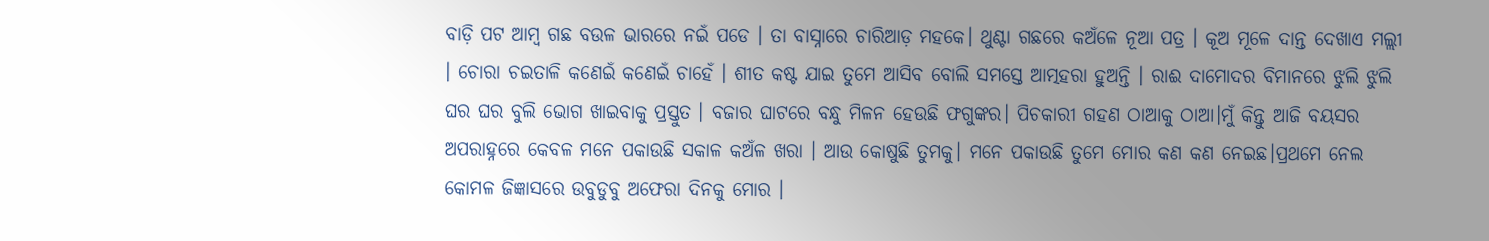ବାଡ଼ି ପଟ ଆମ୍ବ ଗଛ ବଉଳ ଭାରରେ ନଇଁ ପଡେ । ତା ବାସ୍ନାରେ ଚାରିଆଡ଼ ମହକେ। ଥୁଣ୍ଟା ଗଛରେ କଅଁଳେ ନୂଆ ପତ୍ର । କୂଅ ମୂଳେ ଦାନ୍ତ ଦେଖାଏ ମଲ୍ଲୀ । ଚୋରା ଚଇତାଳି କଣେଇଁ କଣେଇଁ ଚାହେଁ । ଶୀତ କଷ୍ଟ ଯାଇ ତୁମେ ଆସିବ ବୋଲି ସମସ୍ତେ ଆତ୍ମହରା ହୁଅନ୍ତି । ରାଈ ଦାମୋଦର ବିମାନରେ ଝୁଲି ଝୁଲି ଘର ଘର ବୁଲି ଭୋଗ ଖାଇବାକୁ ପ୍ରସ୍ତୁତ । ବଜାର ଘାଟରେ ବନ୍ଧୁ ମିଳନ ହେଉଛି ଫଗୁଙ୍କର। ପିଚକାରୀ ଗହଣ ଠାଆକୁ ଠାଆ।ମୁଁ କିନ୍ତୁ ଆଜି ବୟସର ଅପରାହ୍ନରେ କେବଳ ମନେ ପକାଉଛି ସକାଳ କଅଁଳ ଖରା । ଆଉ କୋଷୁଛି ତୁମକୁ। ମନେ ପକାଉଛି ତୁମେ ମୋର କଣ କଣ ନେଇଛ।ପ୍ରଥମେ ନେଲ କୋମଳ ଜିଜ୍ଞାସରେ ଉବୁଡୁବୁ ଅଫେରା ଦିନକୁ ମୋର ।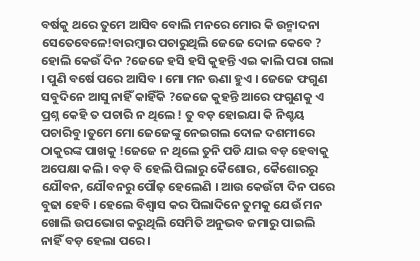ବର୍ଷକୁ ଥରେ ତୁମେ ଆସିବ ବୋଲି ମନରେ ମୋର କି ଉନ୍ମାଦନା ସେତେବେଳେ!ବାରମ୍ବାର ପଚାରୁଥିଲି ଜେଜେ ଦୋଳ କେବେ ? ହୋଲି କେଉଁ ଦିନ ?ଜେଜେ ହସି ହସି କୁହନ୍ତି ଏଇ କାଲି ପରା ଗଲା । ପୁଣି ବର୍ଷେ ପରେ ଆସିବ । ମୋ ମନ ଊଣା ହୁଏ । ଜେଜେ ଫଗୁଣ ସବୁଦିନେ ଆସୁ ନାହିଁ କାହିଁକି ?ଜେଜେ କୁହନ୍ତି ଆରେ ଫଗୁଣକୁ ଏ ପ୍ରଶ୍ନ କେହି ତ ପଚାରି ନ ଥିଲେ ! ତୁ ବଡ଼ ହୋଇଯା କି ନିଶ୍ଚୟ ପଚାରିବୁ ।ତୁମେ ମୋ ଜେଜେଙ୍କୁ ନେଇଗଲ ଦୋଳ ଦଶମୀରେ ଠାକୁରଙ୍କ ପାଖକୁ !ଜେଜେ ନ ଥିଲେ ତୁନି ପଡି ଯାଇ ବଡ଼ ହେବାକୁ ଅପେକ୍ଷା କଲି। ବଡ଼ ବି ହେଲି ପିଲାରୁ କୈଶୋର, କୈଶୋରରୁ ଯୌବନ, ଯୌବନରୁ ପୌଢ଼ ହେଲେଣି । ଆଉ କେଉଁଟା ଦିନ ପରେ ବୁଢା ହେବି । ହେଲେ ବିଶ୍ବାସ କର ପିଲାଦିନେ ତୁମକୁ ଯେଉଁ ମନ ଖୋଲି ଉପଭୋଗ କରୁଥିଲି ସେମିତି ଅନୁଭବ ଜମାରୁ ପାଇଲି ନାହିଁ ବଡ଼ ହେଲା ପରେ ।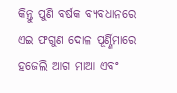କିନ୍ତୁ ପୁଣି ବର୍ଷକ ବ୍ୟବଧାନରେ ଏଇ ଫଗୁଣ ଦୋଳ ପୂର୍ଣ୍ଣିମାରେ ହଜେଲି ଆଗ ମାଆ ଏବଂ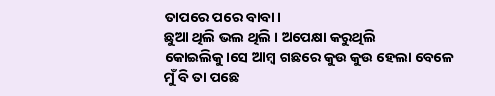ତାପରେ ପରେ ବାବା।
ଛୁଆ ଥିଲି ଭଲ ଥିଲି । ଅପେକ୍ଷା କରୁଥିଲି କୋଇଲିକୁ।ସେ ଆମ୍ବ ଗଛରେ କୁଉ କୁଉ ହେଲା ବେଳେ ମୁଁ ବି ତା ପଛେ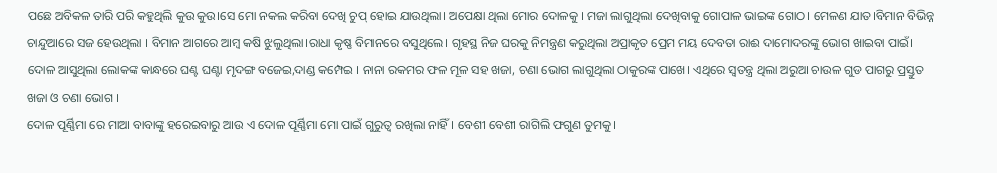ପଛେ ଅବିକଳ ତାରି ପରି କହୁଥିଲି କୁଉ କୁଉ।ସେ ମୋ ନକଲ କରିବା ଦେଖି ଚୁପ୍ ହୋଇ ଯାଉଥିଲା। ଅପେକ୍ଷା ଥିଲା ମୋର ଦୋଳକୁ । ମଜା ଲାଗୁଥିଲା ଦେଖିବାକୁ ଗୋପାଳ ଭାଇଙ୍କ ଗୋଠ। ମେଳଣ ଯାତ।ବିମାନ ବିଭିନ୍ନ ଚାନ୍ଦୁଆରେ ସଜ ହେଉଥିଲା । ବିମାନ ଆଗରେ ଆମ୍ବ କଷି ଝୁଲୁଥିଲା।ରାଧା କୃଷ୍ଣ ବିମାନରେ ବସୁଥିଲେ। ଗୃହସ୍ଥ ନିଜ ଘରକୁ ନିମନ୍ତ୍ରଣ କରୁଥିଲା ଅପ୍ରାକୃତ ପ୍ରେମ ମୟ ଦେବତା ରାଈ ଦାମୋଦରଙ୍କୁ ଭୋଗ ଖାଇବା ପାଇଁ। ଦୋଳ ଆସୁଥିଲା ଲୋକଙ୍କ କାନ୍ଧରେ ଘଣ୍ଟ ଘଣ୍ଟା ମୃଦଙ୍ଗ ବଜେଇ,ଦାଣ୍ଡ କମ୍ପେଇ । ନାନା ରକମର ଫଳ ମୂଳ ସହ ଖଜା, ଚଣା ଭୋଗ ଲାଗୁଥିଲା ଠାକୁରଙ୍କ ପାଖେ। ଏଥିରେ ସ୍ୱତନ୍ତ୍ର ଥିଲା ଅରୁଆ ଚାଉଳ ଗୁଡ ପାଗରୁ ପ୍ରସ୍ତୁତ ଖଜା ଓ ଚଣା ଭୋଗ ।
ଦୋଳ ପୂର୍ଣ୍ଣିମା ରେ ମାଆ ବାବାଙ୍କୁ ହରେଇବାରୁ ଆଉ ଏ ଦୋଳ ପୂର୍ଣ୍ଣିମା ମୋ ପାଇଁ ଗୁରୁତ୍ୱ ରଖିଲା ନାହିଁ। ବେଶୀ ବେଶୀ ରାଗିଲି ଫଗୁଣ ତୁମକୁ।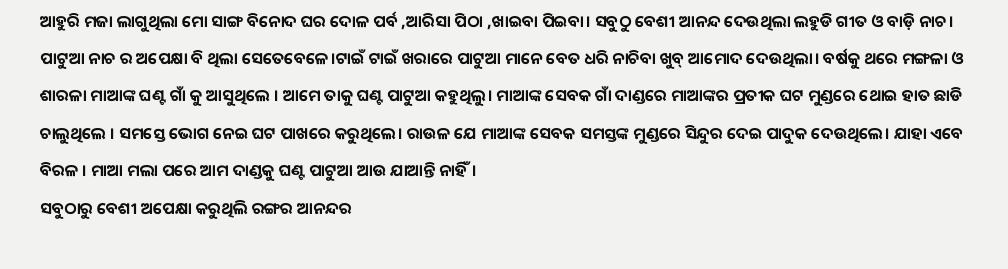ଆହୁରି ମଜା ଲାଗୁଥିଲା ମୋ ସାଙ୍ଗ ବିନୋଦ ଘର ଦୋଳ ପର୍ବ ,ଆରିସା ପିଠା ,ଖାଇବା ପିଇବା। ସବୁଠୁ ବେଶୀ ଆନନ୍ଦ ଦେଉଥିଲା ଲହୁଡି ଗୀତ ଓ ବାଡ଼ି ନାଚ।
ପାଟୁଆ ନାଚ ର ଅପେକ୍ଷା ବି ଥିଲା ସେତେବେଳେ।ଟାଇଁ ଟାଇଁ ଖରାରେ ପାଟୁଆ ମାନେ ବେତ ଧରି ନାଚିବା ଖୁବ୍ ଆମୋଦ ଦେଉଥିଲା। ବର୍ଷକୁ ଥରେ ମଙ୍ଗଳା ଓ ଶାରଳା ମାଆଙ୍କ ଘଣ୍ଟ ଗାଁ କୁ ଆସୁଥିଲେ । ଆମେ ତାକୁ ଘଣ୍ଟ ପାଟୁଆ କହୁଥିଲୁ। ମାଆଙ୍କ ସେବକ ଗାଁ ଦାଣ୍ଡରେ ମାଆଙ୍କର ପ୍ରତୀକ ଘଟ ମୁଣ୍ଡରେ ଥୋଇ ହାତ ଛାଡି ଚାଲୁଥିଲେ । ସମସ୍ତେ ଭୋଗ ନେଇ ଘଟ ପାଖରେ କରୁଥିଲେ। ରାଉଳ ଯେ ମାଆଙ୍କ ସେବକ ସମସ୍ତଙ୍କ ମୁଣ୍ଡରେ ସିନ୍ଦୁର ଦେଇ ପାଦୁକ ଦେଉଥିଲେ। ଯାହା ଏବେ ବିରଳ । ମାଆ ମଲା ପରେ ଆମ ଦାଣ୍ଡକୁ ଘଣ୍ଟ ପାଟୁଆ ଆଉ ଯାଆନ୍ତି ନାହିଁ।
ସବୁଠାରୁ ବେଶୀ ଅପେକ୍ଷା କରୁଥିଲି ରଙ୍ଗର ଆନନ୍ଦର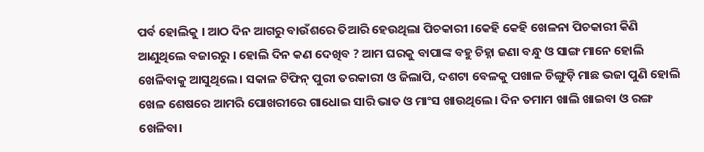ପର୍ବ ହୋଲିକୁ । ଆଠ ଦିନ ଆଗରୁ ବାଉଁଶରେ ତିଆରି ହେଉଥିଲା ପିଚକାରୀ ।କେହି କେହି ଖେଳନା ପିଚକାରୀ କିଣି ଆଣୁଥିଲେ ବଜାରରୁ । ହୋଲି ଦିନ କଣ ଦେଖିବ ? ଆମ ଘରକୁ ବାପାଙ୍କ ବହୁ ଚିହ୍ନା ଜଣା ବନ୍ଧୁ ଓ ସାଙ୍ଗ ମାନେ ହୋଲି ଖେଳିବାକୁ ଆସୁଥିଲେ। ସକାଳ ଟିଫିନ୍ ପୁରୀ ତରକାରୀ ଓ ଜିଲାପି, ଦଶଟା ବେଳକୁ ପଖାଳ ଚିଙ୍ଗୁଡ଼ି ମାଛ ଭଜା ପୁଣି ହୋଲି ଖେଳ ଶେଷରେ ଆମରି ପୋଖରୀରେ ଗାଧୋଇ ସାରି ଭାତ ଓ ମାଂସ ଖାଉଥିଲେ। ଦିନ ତମାମ ଖାଲି ଖାଇବା ଓ ରଙ୍ଗ ଖେଳିବା।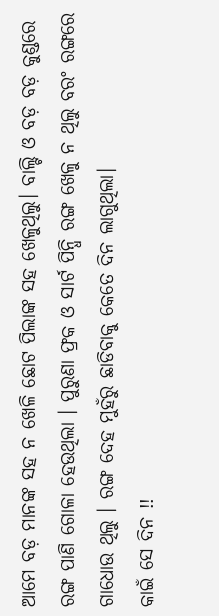ଆମେ ବଡ଼ ମାନଙ୍କ ସହ ନ ଖେଳି ଛୋଟ ପିଲାଙ୍କ ସହ ଖେଳୁଥିଲୁ। ବାଲ୍ଟି ଓ ବଡ଼ ବଡ଼ କୁଣ୍ଡରେ ରଙ୍ଗ ପାଣି ଗୋଳା ହେଉଥିଲା । ପୁରୁଣା ଫ୍ରକ ଓ ସାର୍ଟ ପିନ୍ଧି ରଙ୍ଗ ଖେଳୁ ନ ଥିଲୁ ବରଂ ରଙ୍ଗରେ ଗାଧୋଉ ଥିଲୁ । ରଙ୍ଗ ଦେହ ମୁହଁରୁ ଛାଡିବାକୁ କେତେ ଦିନ ଲାଗୁଥିଲା।
କାଇଁ ସେ ଦିନ !!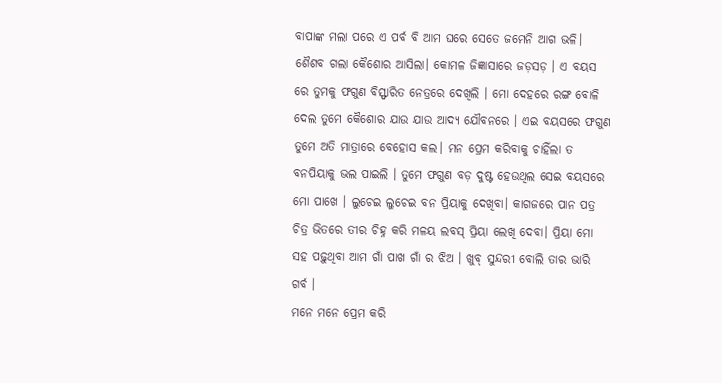ବାପାଙ୍କ ମଲା ପରେ ଏ ପର୍ବ ବି ଆମ ଘରେ ସେତେ ଜମେନି ଆଗ ଭଳି।
ଶୈଶବ ଗଲା କୈଶୋର ଆସିଲା। କୋମଳ ଜିଜ୍ଞାସାରେ ଜଡ଼ସଡ଼ । ଏ ବୟସ ରେ ତୁମକୁ ଫଗୁଣ ବିସ୍ଫାରିତ ନେତ୍ରରେ ଦେଖିଲି । ମୋ ଦେହରେ ରଙ୍ଗ ବୋଳି ଦେଲ ତୁମେ କୈଶୋର ଯାଉ ଯାଉ ଆଦ୍ୟ ଯୌବନରେ । ଏଇ ବୟସରେ ଫଗୁଣ ତୁମେ ଅତି ମାତ୍ରାରେ ବେହୋସ କଲ। ମନ ପ୍ରେମ କରିବାକୁ ଚାହିଁଲା ତ ବନପିୟାକୁ ଭଲ ପାଇଲି । ତୁମେ ଫଗୁଣ ବଡ଼ ଦୁଷ୍ଟ ହେଉଥିଲ ସେଇ ବୟସରେ ମୋ ପାଖେ । ଲୁଚେଇ ଲୁଚେଇ ବନ ପ୍ରିୟାକୁ ଦେଖିବା। କାଗଜରେ ପାନ ପତ୍ର ଚିତ୍ର ଭିତରେ ତୀର ଚିହ୍ନ କରି ମଳୟ ଲବସ୍ ପ୍ରିୟା ଲେଖି ଦେବା। ପ୍ରିୟା ମୋ ସହ ପଢ଼ୁଥିବା ଆମ ଗାଁ ପାଖ ଗାଁ ର ଝିଅ । ଖୁବ୍ ସୁନ୍ଦରୀ ବୋଲି ତାର ଭାରି ଗର୍ବ ।
ମନେ ମନେ ପ୍ରେମ କରି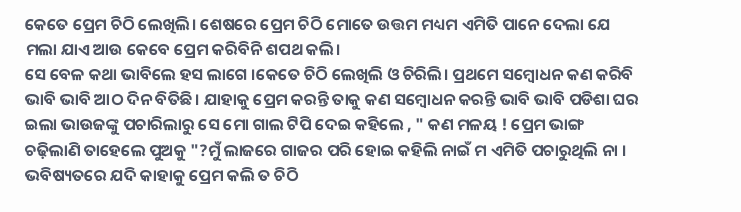କେତେ ପ୍ରେମ ଚିଠି ଲେଖିଲି। ଶେଷରେ ପ୍ରେମ ଚିଠି ମୋତେ ଉତ୍ତମ ମଧ୍ୟମ ଏମିତି ପାନେ ଦେଲା ଯେ ମଲା ଯାଏ ଆଉ କେବେ ପ୍ରେମ କରିବିନି ଶପଥ କଲି।
ସେ ବେଳ କଥା ଭାବିଲେ ହସ ଲାଗେ ।କେତେ ଚିଠି ଲେଖିଲି ଓ ଚିରିଲି। ପ୍ରଥମେ ସମ୍ବୋଧନ କଣ କରିବି ଭାବି ଭାବି ଆଠ ଦିନ ବିତିଛି। ଯାହାକୁ ପ୍ରେମ କରନ୍ତି ତାକୁ କଣ ସମ୍ବୋଧନ କରନ୍ତି ଭାବି ଭାବି ପଡିଶା ଘର ଇଲା ଭାଉଜଙ୍କୁ ପଚାରିଲାରୁ ସେ ମୋ ଗାଲ ଟିପି ଦେଇ କହିଲେ , " କଣ ମଳୟ ! ପ୍ରେମ ଭାଙ୍ଗ ଚଢ଼ିଲାଣି ତାହେଲେ ପୁଅକୁ "?ମୁଁ ଲାଜରେ ଗାଜର ପରି ହୋଇ କହିଲି ନାଇଁ ମ ଏମିତି ପଚାରୁଥିଲି ନା । ଭବିଷ୍ୟତରେ ଯଦି କାହାକୁ ପ୍ରେମ କଲି ତ ଚିଠି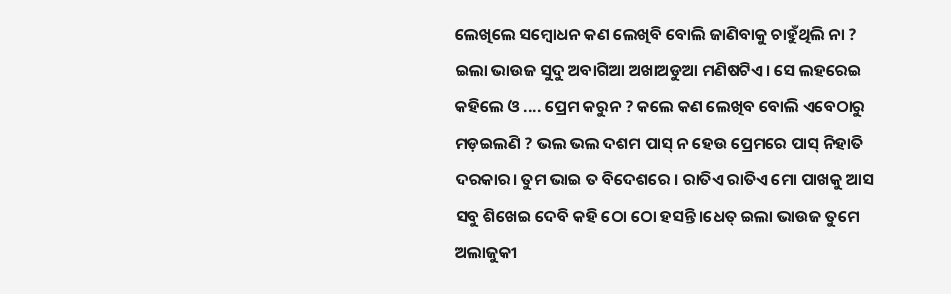ଲେଖିଲେ ସମ୍ବୋଧନ କଣ ଲେଖିବି ବୋଲି ଜାଣିବାକୁ ଚାହୁଁଥିଲି ନା ?
ଇଲା ଭାଉଜ ସୁଦୁ ଅବାଗିଆ ଅଖାଅଡୁଆ ମଣିଷଟିଏ। ସେ ଲହରେଇ କହିଲେ ଓ .... ପ୍ରେମ କରୁନ ? କଲେ କଣ ଲେଖିବ ବୋଲି ଏବେଠାରୁ ମଡ଼ଇଲଣି ? ଭଲ ଭଲ ଦଶମ ପାସ୍ ନ ହେଉ ପ୍ରେମରେ ପାସ୍ ନିହାତି ଦରକାର। ତୁମ ଭାଇ ତ ବିଦେଶରେ । ରାତିଏ ରାତିଏ ମୋ ପାଖକୁ ଆସ ସବୁ ଶିଖେଇ ଦେବି କହି ଠୋ ଠୋ ହସନ୍ତି।ଧେତ୍ ଇଲା ଭାଉଜ ତୁମେ ଅଲାଜୁକୀ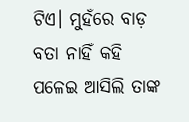ଟିଏ। ମୁହଁରେ ବାଡ଼ ବତା ନାହିଁ କହି ପଳେଇ ଆସିଲି ତାଙ୍କ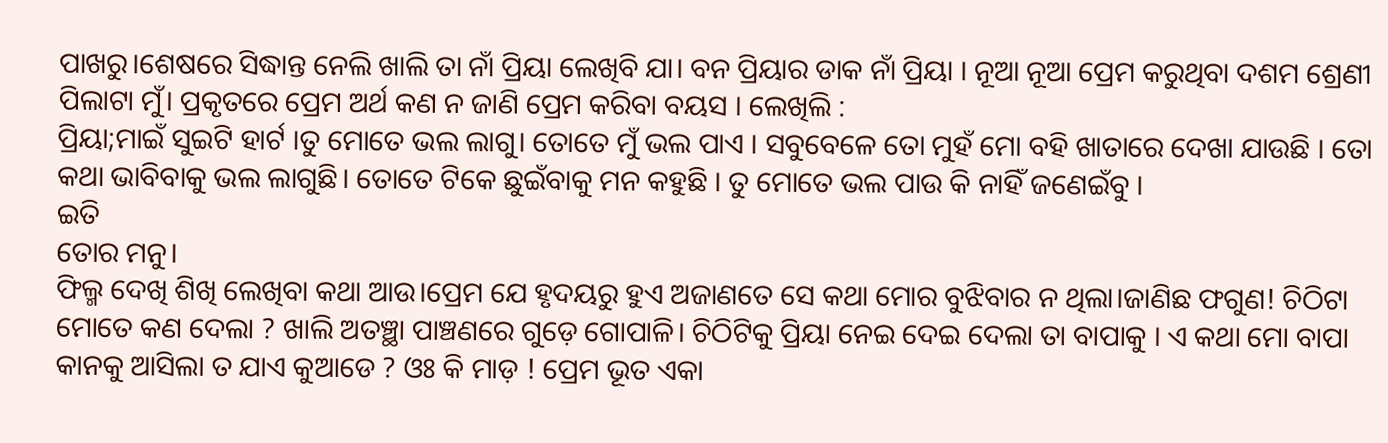ପାଖରୁ।ଶେଷରେ ସିଦ୍ଧାନ୍ତ ନେଲି ଖାଲି ତା ନାଁ ପ୍ରିୟା ଲେଖିବି ଯା। ବନ ପ୍ରିୟାର ଡାକ ନାଁ ପ୍ରିୟା । ନୂଆ ନୂଆ ପ୍ରେମ କରୁଥିବା ଦଶମ ଶ୍ରେଣୀ ପିଲାଟା ମୁଁ। ପ୍ରକୃତରେ ପ୍ରେମ ଅର୍ଥ କଣ ନ ଜାଣି ପ୍ରେମ କରିବା ବୟସ । ଲେଖିଲି :
ପ୍ରିୟା;ମାଇଁ ସୁଇଟି ହାର୍ଟ ।ତୁ ମୋତେ ଭଲ ଲାଗୁ। ତୋତେ ମୁଁ ଭଲ ପାଏ । ସବୁବେଳେ ତୋ ମୁହଁ ମୋ ବହି ଖାତାରେ ଦେଖା ଯାଉଛି । ତୋ କଥା ଭାବିବାକୁ ଭଲ ଲାଗୁଛି। ତୋତେ ଟିକେ ଛୁଇଁବାକୁ ମନ କହୁଛି । ତୁ ମୋତେ ଭଲ ପାଉ କି ନାହିଁ ଜଣେଇଁବୁ ।
ଇତି
ତୋର ମନୁ।
ଫିଲ୍ମ ଦେଖି ଶିଖି ଲେଖିବା କଥା ଆଉ।ପ୍ରେମ ଯେ ହୃଦୟରୁ ହୁଏ ଅଜାଣତେ ସେ କଥା ମୋର ବୁଝିବାର ନ ଥିଲା।ଜାଣିଛ ଫଗୁଣ! ଚିଠିଟା ମୋତେ କଣ ଦେଲା ? ଖାଲି ଅତଞ୍ଛା ପାଞ୍ଚଣରେ ଗୁଡ଼େ ଗୋପାଳି। ଚିଠିଟିକୁ ପ୍ରିୟା ନେଇ ଦେଇ ଦେଲା ତା ବାପାକୁ । ଏ କଥା ମୋ ବାପା କାନକୁ ଆସିଲା ତ ଯାଏ କୁଆଡେ ? ଓଃ କି ମାଡ଼ ! ପ୍ରେମ ଭୂତ ଏକା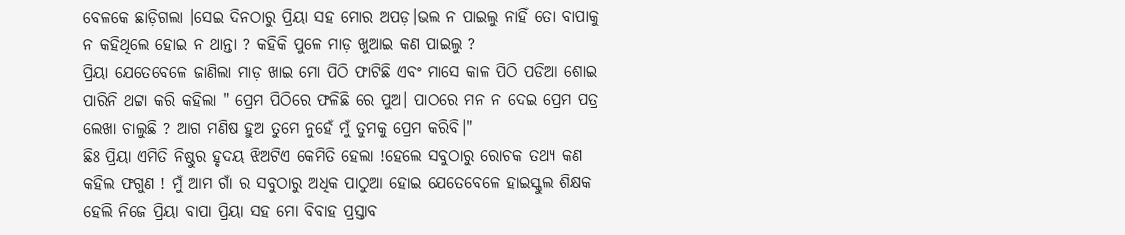ବେଳକେ ଛାଡ଼ିଗଲା ।ସେଇ ଦିନଠାରୁ ପ୍ରିୟା ସହ ମୋର ଅପଡ଼।ଭଲ ନ ପାଇଲୁ ନାହିଁ ତୋ ବାପାକୁ ନ କହିଥିଲେ ହୋଇ ନ ଥାନ୍ତା ? କହିକି ପୁଳେ ମାଡ଼ ଖୁଆଇ କଣ ପାଇଲୁ ?
ପ୍ରିୟା ଯେତେବେଳେ ଜାଣିଲା ମାଡ଼ ଖାଇ ମୋ ପିଠି ଫାଟିଛି ଏବଂ ମାସେ କାଳ ପିଠି ପଡିଆ ଶୋଇ ପାରିନି ଥଟ୍ଟା କରି କହିଲା " ପ୍ରେମ ପିଠିରେ ଫଳିଛି ରେ ପୁଅ। ପାଠରେ ମନ ନ ଦେଇ ପ୍ରେମ ପତ୍ର ଲେଖା ଚାଲୁଛି ? ଆଗ ମଣିଷ ହୁଅ ତୁମେ ନୁହେଁ ମୁଁ ତୁମକୁ ପ୍ରେମ କରିବି।"
ଛିଃ ପ୍ରିୟା ଏମିତି ନିଷ୍ଠୁର ହୃଦୟ ଝିଅଟିଏ କେମିତି ହେଲା !ହେଲେ ସବୁଠାରୁ ରୋଚକ ତଥ୍ୟ କଣ କହିଲ ଫଗୁଣ ! ମୁଁ ଆମ ଗାଁ ର ସବୁଠାରୁ ଅଧିକ ପାଠୁଆ ହୋଇ ଯେତେବେଳେ ହାଇସ୍କୁଲ ଶିକ୍ଷକ ହେଲି ନିଜେ ପ୍ରିୟା ବାପା ପ୍ରିୟା ସହ ମୋ ବିବାହ ପ୍ରସ୍ତାବ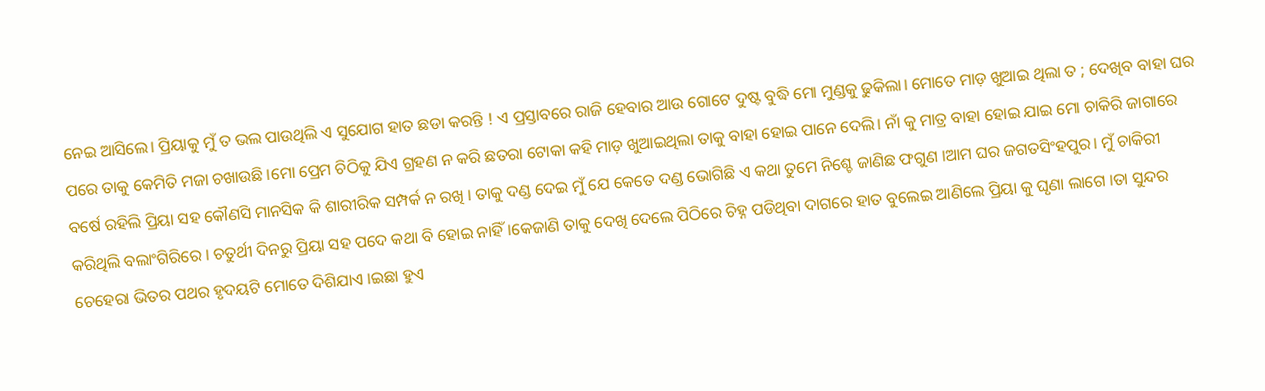ନେଇ ଆସିଲେ। ପ୍ରିୟାକୁ ମୁଁ ତ ଭଲ ପାଉଥିଲି ଏ ସୁଯୋଗ ହାତ ଛଡା କରନ୍ତି ! ଏ ପ୍ରସ୍ତାବରେ ରାଜି ହେବାର ଆଉ ଗୋଟେ ଦୁଷ୍ଟ ବୁଦ୍ଧି ମୋ ମୁଣ୍ଡକୁ ଢୁକିଲା। ମୋତେ ମାଡ଼ ଖୁଆଇ ଥିଲା ତ ; ଦେଖିବ ବାହା ଘର ପରେ ତାକୁ କେମିତି ମଜା ଚଖାଉଛି ।ମୋ ପ୍ରେମ ଚିଠିକୁ ଯିଏ ଗ୍ରହଣ ନ କରି ଛତରା ଟୋକା କହି ମାଡ଼ ଖୁଆଇଥିଲା ତାକୁ ବାହା ହୋଇ ପାନେ ଦେଲି। ନାଁ କୁ ମାତ୍ର ବାହା ହୋଇ ଯାଇ ମୋ ଚାକିରି ଜାଗାରେ ବର୍ଷେ ରହିଲି ପ୍ରିୟା ସହ କୌଣସି ମାନସିକ କି ଶାରୀରିକ ସମ୍ପର୍କ ନ ରଖି । ତାକୁ ଦଣ୍ଡ ଦେଇ ମୁଁ ଯେ କେତେ ଦଣ୍ଡ ଭୋଗିଛି ଏ କଥା ତୁମେ ନିଶ୍ଚେ ଜାଣିଛ ଫଗୁଣ ।ଆମ ଘର ଜଗତସିଂହପୁର। ମୁଁ ଚାକିରୀ କରିଥିଲି ବଲାଂଗିରିରେ । ଚତୁର୍ଥୀ ଦିନରୁ ପ୍ରିୟା ସହ ପଦେ କଥା ବି ହୋଇ ନାହିଁ।କେଜାଣି ତାକୁ ଦେଖି ଦେଲେ ପିଠିରେ ଚିହ୍ନ ପଡିଥିବା ଦାଗରେ ହାତ ବୁଲେଇ ଆଣିଲେ ପ୍ରିୟା କୁ ଘୃଣା ଲାଗେ ।ତା ସୁନ୍ଦର ଚେହେରା ଭିତର ପଥର ହୃଦୟଟି ମୋତେ ଦିଶିଯାଏ ।ଇଛା ହୁଏ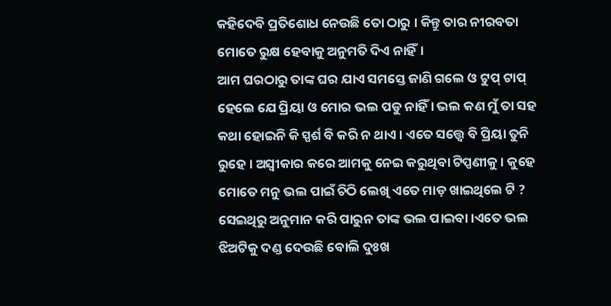କହିଦେବି ପ୍ରତିଶୋଧ ନେଉଛି ତୋ ଠାରୁ । କିନ୍ତୁ ତାର ନୀରବତା ମୋତେ ରୁକ୍ଷ ହେବାକୁ ଅନୁମତି ଦିଏ ନାହିଁ।
ଆମ ଘରଠାରୁ ତାଙ୍କ ଘର ଯାଏ ସମସ୍ତେ ଜାଣି ଗଲେ ଓ ଟୁପ୍ ଟାପ୍ ହେଲେ ଯେ ପ୍ରିୟା ଓ ମୋର ଭଲ ପଡୁ ନାହିଁ । ଭଲ କଣ ମୁଁ ତା ସହ କଥା ହୋଇନି କି ସ୍ପର୍ଶ ବି କରି ନ ଥାଏ । ଏତେ ସତ୍ତ୍ୱେ ବି ପ୍ରିୟା ତୁନି ରୁହେ । ଅସ୍ଵୀକାର କରେ ଆମକୁ ନେଇ କରୁଥିବା ଟିପ୍ପଣୀକୁ। କୁହେ ମୋତେ ମନୁ ଭଲ ପାଇଁ ଚିଠି ଲେଖି ଏତେ ମାଡ଼ ଖାଇଥିଲେ ଟି ? ସେଇଥିରୁ ଅନୁମାନ କରି ପାରୁନ ତାଙ୍କ ଭଲ ପାଇବା ।ଏତେ ଭଲ ଝିଅଟିକୁ ଦଣ୍ଡ ଦେଉଛି ବୋଲି ଦୁଃଖ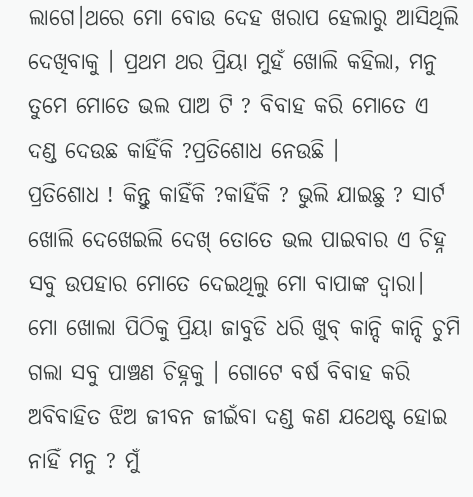ଲାଗେ।ଥରେ ମୋ ବୋଉ ଦେହ ଖରାପ ହେଲାରୁ ଆସିଥିଲି ଦେଖିବାକୁ । ପ୍ରଥମ ଥର ପ୍ରିୟା ମୁହଁ ଖୋଲି କହିଲା, ମନୁ ତୁମେ ମୋତେ ଭଲ ପାଅ ଟି ? ବିବାହ କରି ମୋତେ ଏ ଦଣ୍ଡ ଦେଉଛ କାହିଁକି ?ପ୍ରତିଶୋଧ ନେଉଛି ।
ପ୍ରତିଶୋଧ ! କିନ୍ତୁ କାହିଁକି ?କାହିଁକି ? ଭୁଲି ଯାଇଛୁ ? ସାର୍ଟ ଖୋଲି ଦେଖେଇଲି ଦେଖ୍ ତୋତେ ଭଲ ପାଇବାର ଏ ଚିହ୍ନ ସବୁ ଉପହାର ମୋତେ ଦେଇଥିଲୁ ମୋ ବାପାଙ୍କ ଦ୍ୱାରା। ମୋ ଖୋଲା ପିଠିକୁ ପ୍ରିୟା ଜାବୁଡି ଧରି ଖୁବ୍ କାନ୍ଦି କାନ୍ଦି ଚୁମି ଗଲା ସବୁ ପାଞ୍ଚଣ ଚିହ୍ନକୁ । ଗୋଟେ ବର୍ଷ ବିବାହ କରି ଅବିବାହିତ ଝିଅ ଜୀବନ ଜୀଇଁବା ଦଣ୍ଡ କଣ ଯଥେଷ୍ଟ ହୋଇ ନାହିଁ ମନୁ ? ମୁଁ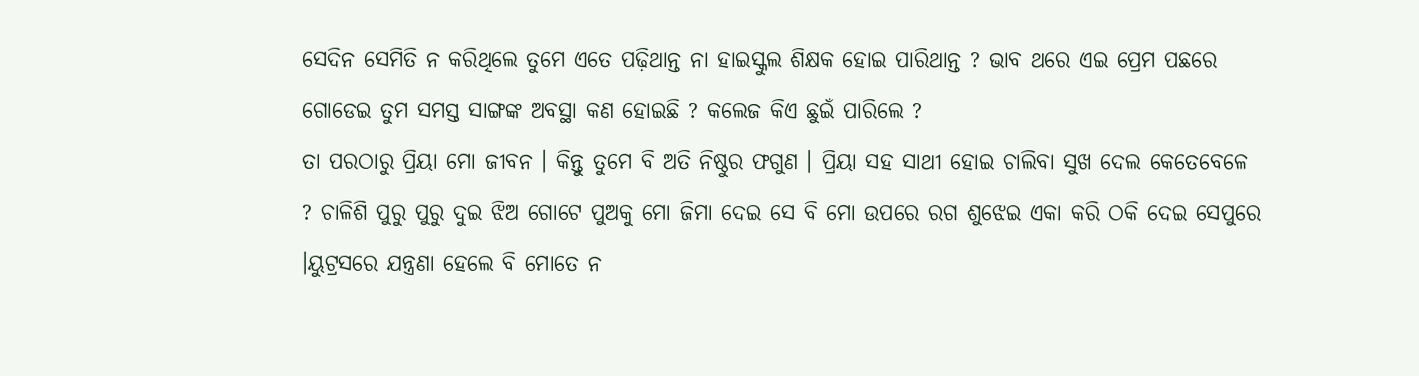ସେଦିନ ସେମିତି ନ କରିଥିଲେ ତୁମେ ଏତେ ପଢ଼ିଥାନ୍ତ ନା ହାଇସ୍କୁଲ ଶିକ୍ଷକ ହୋଇ ପାରିଥାନ୍ତ ? ଭାବ ଥରେ ଏଇ ପ୍ରେମ ପଛରେ ଗୋଡେଇ ତୁମ ସମସ୍ତ ସାଙ୍ଗଙ୍କ ଅବସ୍ଥା କଣ ହୋଇଛି ? କଲେଜ କିଏ ଛୁଇଁ ପାରିଲେ ?
ତା ପରଠାରୁ ପ୍ରିୟା ମୋ ଜୀବନ । କିନ୍ତୁ ତୁମେ ବି ଅତି ନିଷ୍ଠୁର ଫଗୁଣ । ପ୍ରିୟା ସହ ସାଥୀ ହୋଇ ଚାଲିବା ସୁଖ ଦେଲ କେତେବେଳେ ? ଚାଳିଶି ପୁରୁ ପୁରୁ ଦୁଇ ଝିଅ ଗୋଟେ ପୁଅକୁ ମୋ ଜିମା ଦେଇ ସେ ବି ମୋ ଉପରେ ରଗ ଶୁଝେଇ ଏକା କରି ଠକି ଦେଇ ସେପୁରେ ।ୟୁଟ୍ରସରେ ଯନ୍ତ୍ରଣା ହେଲେ ବି ମୋତେ ନ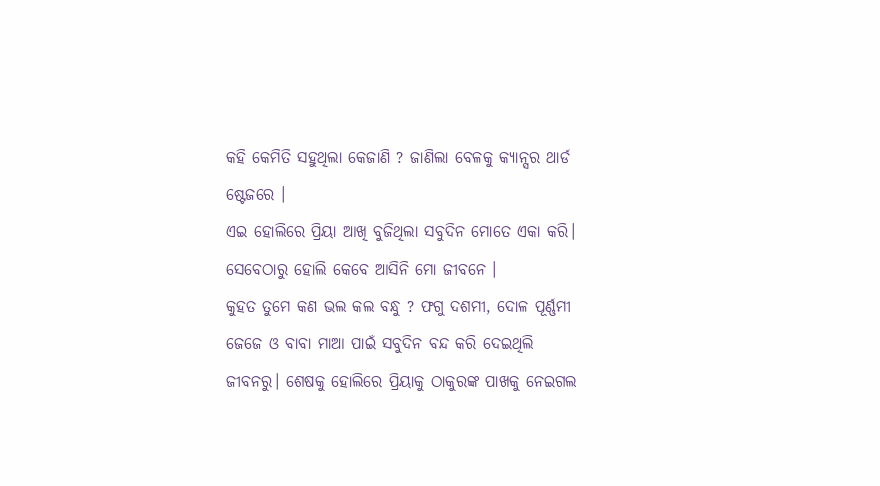କହି କେମିତି ସହୁଥିଲା କେଜାଣି ? ଜାଣିଲା ବେଳକୁ କ୍ୟାନ୍ସର ଥାର୍ଡ ଷ୍ଟେଜରେ ।
ଏଇ ହୋଲିରେ ପ୍ରିୟା ଆଖି ବୁଜିଥିଲା ସବୁଦିନ ମୋତେ ଏକା କରି। ସେବେଠାରୁ ହୋଲି କେବେ ଆସିନି ମୋ ଜୀବନେ ।
କୁହତ ତୁମେ କଣ ଭଲ କଲ ବନ୍ଧୁ ? ଫଗୁ ଦଶମୀ, ଦୋଳ ପୂର୍ଣ୍ଣମୀ ଜେଜେ ଓ ବାବା ମାଆ ପାଇଁ ସବୁଦିନ ବନ୍ଦ କରି ଦେଇଥିଲି ଜୀବନରୁ। ଶେଷକୁ ହୋଲିରେ ପ୍ରିୟାକୁ ଠାକୁରଙ୍କ ପାଖକୁ ନେଇଗଲ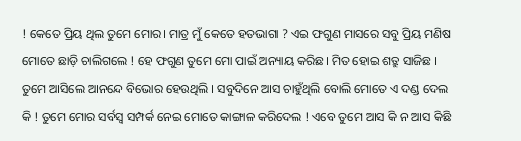! କେତେ ପ୍ରିୟ ଥିଲ ତୁମେ ମୋର। ମାତ୍ର ମୁଁ କେତେ ହତଭାଗା ? ଏଇ ଫଗୁଣ ମାସରେ ସବୁ ପ୍ରିୟ ମଣିଷ ମୋତେ ଛାଡ଼ି ଚାଲିଗଲେ ! ହେ ଫଗୁଣ ତୁମେ ମୋ ପାଇଁ ଅନ୍ୟାୟ କରିଛ। ମିତ ହୋଇ ଶତ୍ରୁ ସାଜିଛ । ତୁମେ ଆସିଲେ ଆନନ୍ଦେ ବିଭୋର ହେଉଥିଲି । ସବୁଦିନେ ଆସ ଚାହୁଁଥିଲି ବୋଲି ମୋତେ ଏ ଦଣ୍ଡ ଦେଲ କି ! ତୁମେ ମୋର ସର୍ବସ୍ବ ସମ୍ପର୍କ ନେଇ ମୋତେ କାଙ୍ଗାଳ କରିଦେଲ ! ଏବେ ତୁମେ ଆସ କି ନ ଆସ କିଛି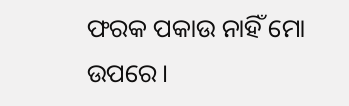ଫରକ ପକାଉ ନାହିଁ ମୋ ଉପରେ।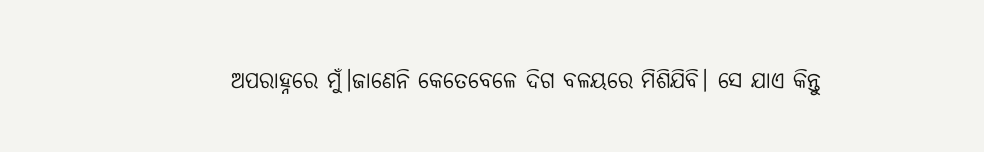ଅପରାହ୍ନରେ ମୁଁ।ଜାଣେନି କେତେବେଳେ ଦିଗ ବଳୟରେ ମିଶିଯିବି। ସେ ଯାଏ କିନ୍ତୁ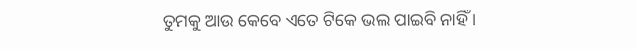ତୁମକୁ ଆଉ କେବେ ଏତେ ଟିକେ ଭଲ ପାଇବି ନାହିଁ ।